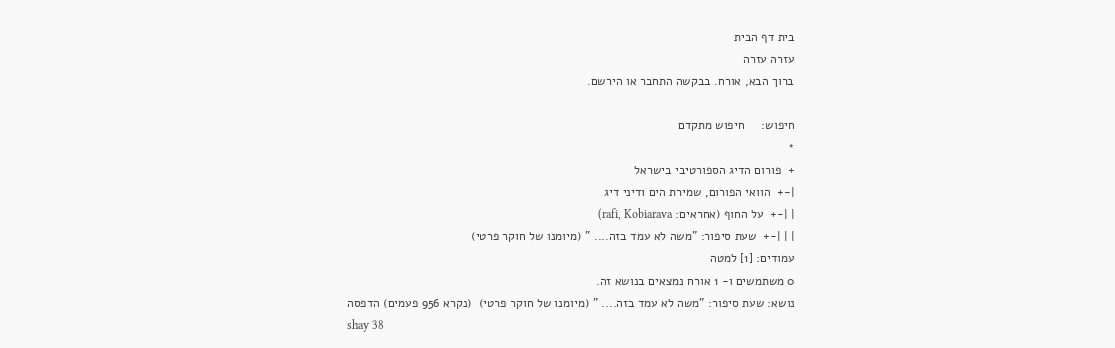בית דף הבית
עזרה עזרה
ברוך הבא, אורח. בבקשה התחבר או הירשם.

חיפוש:     חיפוש מתקדם
*
+  פורום הדיג הספורטיבי בישראל
|-+  הוואי הפורום, שמירת הים ודיני דיג
| |-+  על החוף (אחראים: rafi, Kobiarava)
| | |-+  שעת סיפור: "משה לא עמד בזה.... " (מיומנו של חוקר פרטי)
עמודים: [1] למטה
0 משתמשים ו- 1 אורח נמצאים בנושא זה.
נושא: שעת סיפור: "משה לא עמד בזה.... " (מיומנו של חוקר פרטי)  (נקרא 956 פעמים) הדפסה
shay 38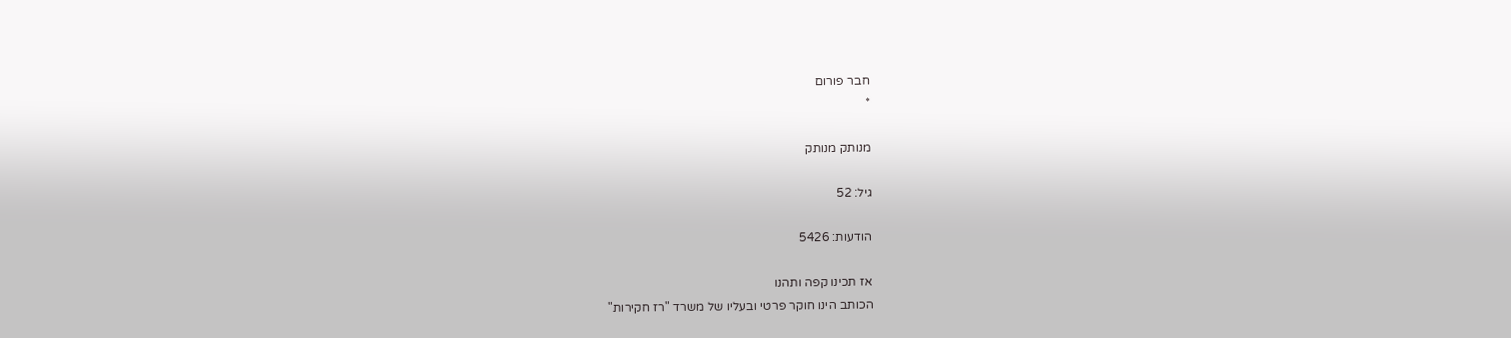חבר פורום
*

מנותק מנותק

גיל: 52

הודעות: 5426

אז תכינו קפה ותהנו
הכותב הינו חוקר פרטי ובעליו של משרד "רז חקירות"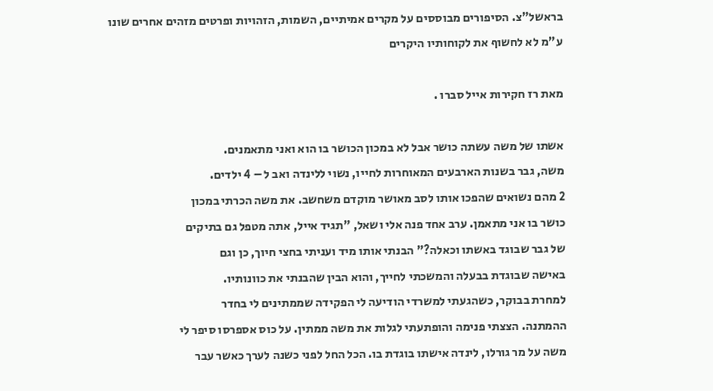בראשל"צ. הסיפורים מבוססים על מקרים אמיתיים, השמות, הזהויות ופרטים מזהים אחרים שונו ע"מ לא לחשוף את לקוחותיו היקרים

מאת רז חקירות אייל סברו .

אשתו של משה עשתה כושר אבל לא במכון הכושר בו הוא ואני מתאמנים.
משה, גבר בשנות הארבעים המאוחרות לחייו, נשוי ללינדה ואב ל – 4 ילדים.
2 מהם נשואים שהפכו אותו לסב מאושר מוקדם משחשב. את משה הכרתי במכון
כושר בו אני מתאמן. ערב אחד פנה אלי ושאל, "תגיד אייל, אתה מטפל גם בתיקים
של גבר שבוגד באשתו וכאלה?" הבנתי אותו מיד ועניתי בחצי חיוך, כן וגם
באישה שבוגדת בבעלה והמשכתי לחייך, והוא הבין שהבנתי את כוונותיו.
למחרת בבוקר, כשהגעתי למשרדי הודיעה לי הפקידה שממתינים לי בחדר
ההמתנה. הצצתי פנימה והופתעתי לגלות את משה ממתין. על כוס אספרסו סיפר לי
משה על מר גורלו, לינדה אישתו בוגדת בו. הכל החל לפני כשנה לערך כאשר עבר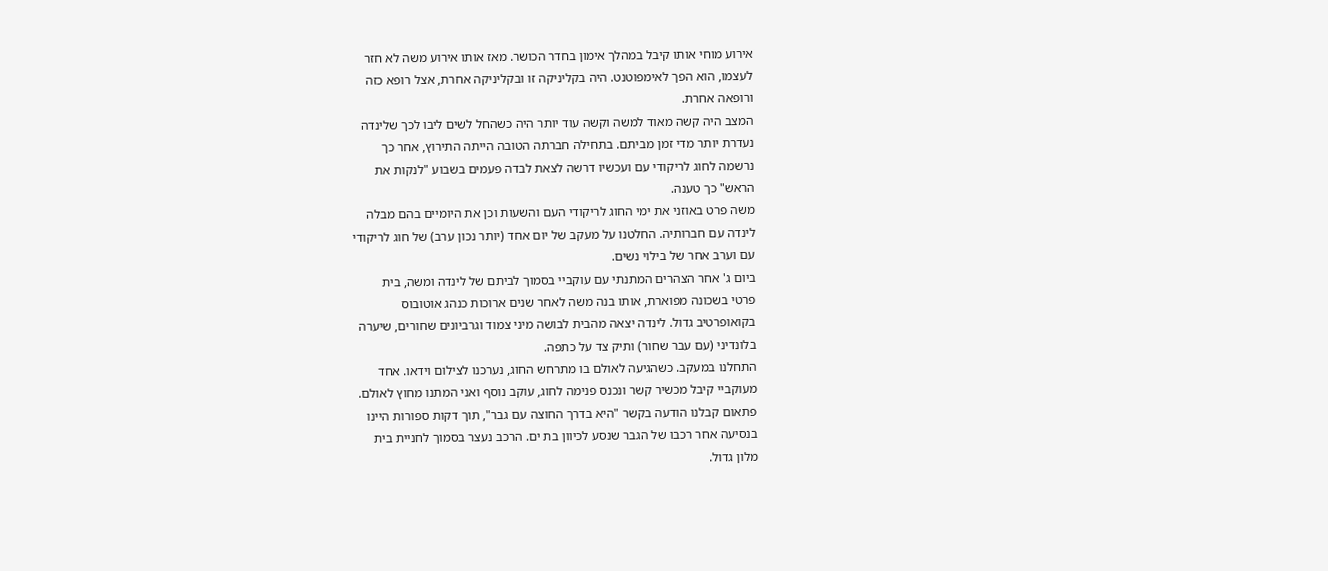אירוע מוחי אותו קיבל במהלך אימון בחדר הכושר. מאז אותו אירוע משה לא חזר
לעצמו, הוא הפך לאימפוטנט. היה בקליניקה זו ובקליניקה אחרת, אצל רופא כזה
ורופאה אחרת.
המצב היה קשה מאוד למשה וקשה עוד יותר היה כשהחל לשים ליבו לכך שלינדה
נעדרת יותר מדי זמן מביתם. בתחילה חברתה הטובה הייתה התירוץ, אחר כך
נרשמה לחוג לריקודי עם ועכשיו דרשה לצאת לבדה פעמים בשבוע "לנקות את
הראש" כך טענה.
משה פרט באוזני את ימי החוג לריקודי העם והשעות וכן את היומיים בהם מבלה
לינדה עם חברותיה. החלטנו על מעקב של יום אחד (יותר נכון ערב) של חוג לריקודי
עם וערב אחר של בילוי נשים.
ביום ג' אחר הצהרים המתנתי עם עוקביי בסמוך לביתם של לינדה ומשה, בית
פרטי בשכונה מפוארת, אותו בנה משה לאחר שנים ארוכות כנהג אוטובוס
בקואופרטיב גדול. לינדה יצאה מהבית לבושה מיני צמוד וגרביונים שחורים, שיערה
בלונדיני (עם עבר שחור) ותיק צד על כתפה.
התחלנו במעקב. כשהגיעה לאולם בו מתרחש החוג, נערכנו לצילום וידאו. אחד
מעוקביי קיבל מכשיר קשר ונכנס פנימה לחוג, עוקב נוסף ואני המתנו מחוץ לאולם.
פתאום קבלנו הודעה בקשר "היא בדרך החוצה עם גבר", תוך דקות ספורות היינו
בנסיעה אחר רכבו של הגבר שנסע לכיוון בת ים. הרכב נעצר בסמוך לחניית בית
מלון גדול.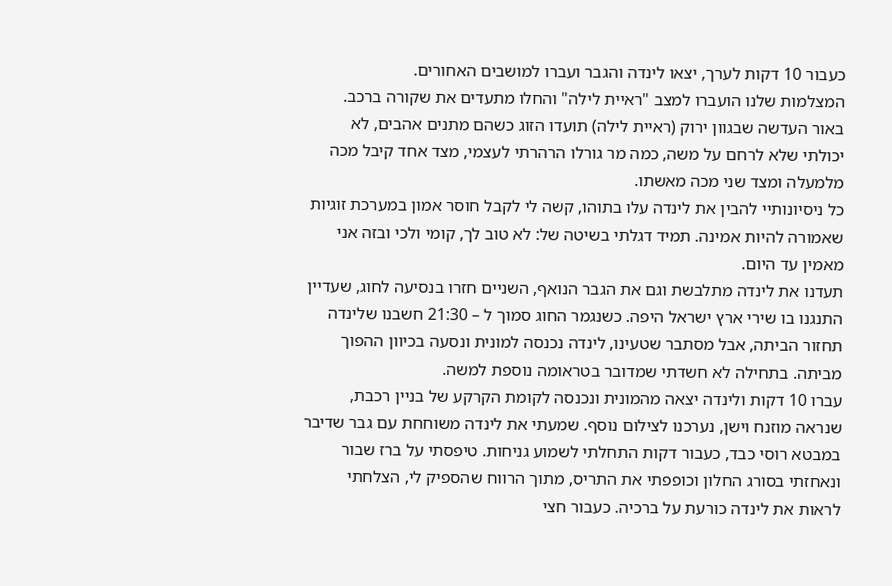כעבור 10 דקות לערך, יצאו לינדה והגבר ועברו למושבים האחורים.
המצלמות שלנו הועברו למצב "ראיית לילה" והחלו מתעדים את שקורה ברכב.
באור העדשה שבגוון ירוק (ראיית לילה) תועדו הזוג כשהם מתנים אהבים, לא
יכולתי שלא לרחם על משה, כמה מר גורלו הרהרתי לעצמי, מצד אחד קיבל מכה
מלמעלה ומצד שני מכה מאשתו.
כל ניסיונותיי להבין את לינדה עלו בתוהו, קשה לי לקבל חוסר אמון במערכת זוגיות
שאמורה להיות אמינה. תמיד דגלתי בשיטה של: לא טוב לך, קומי ולכי ובזה אני
מאמין עד היום.
תעדנו את לינדה מתלבשת וגם את הגבר הנואף, השניים חזרו בנסיעה לחוג, שעדיין
התנגנו בו שירי ארץ ישראל היפה. כשנגמר החוג סמוך ל – 21:30 חשבנו שלינדה
תחזור הביתה, אבל מסתבר שטעינו, לינדה נכנסה למונית ונסעה בכיוון ההפוך
מביתה. בתחילה לא חשדתי שמדובר בטראומה נוספת למשה.
עברו 10 דקות ולינדה יצאה מהמונית ונכנסה לקומת הקרקע של בניין רכבת,
שנראה מוזנח וישן, נערכנו לצילום נוסף. שמעתי את לינדה משוחחת עם גבר שדיבר
במבטא רוסי כבד, כעבור דקות התחלתי לשמוע גניחות. טיפסתי על ברז שבור
ונאחזתי בסורג החלון וכופפתי את התריס, מתוך הרווח שהספיק לי, הצלחתי
לראות את לינדה כורעת על ברכיה. כעבור חצי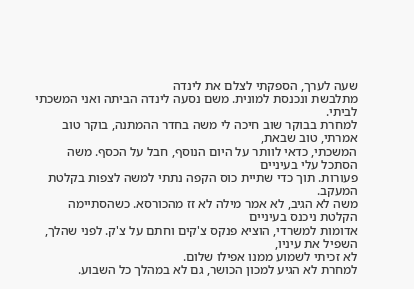שעה לערך, הספקתי לצלם את לינדה
מתלבשת ונכנסת למונית. משם נסעה לינדה הביתה ואני המשכתי לביתי.
למחרת בבוקר שוב חיכה לי משה בחדר ההמתנה, בוקר טוב אמרתי, טוב שבאת,
המשכתי, כדאי לוותר על היום הנוסף, חבל על הכסף. משה הסתכל עלי בעיניים
פעורות. תוך כדי שתיית כוס הקפה נתתי למשה לצפות בקלטת המעקב.
משה לא הגיב, לא אמר מילה לא זז מהכורסא. כשהסתיימה הקלטת ניכנס בעיניים
אדומות למשרדי, הוציא פנקס צ'קים וחתם על צ'ק. לפני שהלך, השפיל את עיניו,
לא זכיתי לשמוע ממנו אפילו שלום.
למחרת לא הגיע למכון הכושר, גם לא במהלך כל השבוע.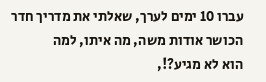עברו 10 ימים לערך, שאלתי את מדריך חדר הכושר אודות משה, מה איתו, למה
הוא לא מגיע?!,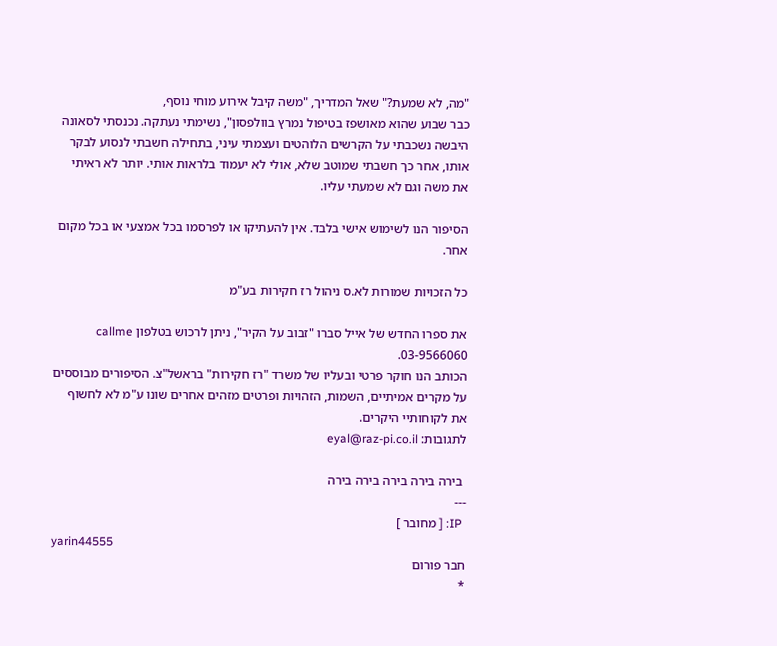"מה, לא שמעת?" שאל המדריך, "משה קיבל אירוע מוחי נוסף,
כבר שבוע שהוא מאושפז בטיפול נמרץ בוולפסון", נשימתי נעתקה. נכנסתי לסאונה
היבשה נשכבתי על הקרשים הלוהטים ועצמתי עיני, בתחילה חשבתי לנסוע לבקר
אותו, אחר כך חשבתי שמוטב שלא, אולי לא יעמוד בלראות אותי. יותר לא ראיתי
את משה וגם לא שמעתי עליו.

הסיפור הנו לשימוש אישי בלבד. אין להעתיקו או לפרסמו בכל אמצעי או בכל מקום אחר.

כל הזכויות שמורות לא.ס ניהול רז חקירות בע"מ

את ספרו החדש של אייל סברו "זבוב על הקיר", ניתן לרכוש בטלפון callme
03-9566060.
הכותב הנו חוקר פרטי ובעליו של משרד "רז חקירות" בראשל"צ. הסיפורים מבוססים על מקרים אמיתיים, השמות, הזהויות ופרטים מזהים אחרים שונו ע"מ לא לחשוף את לקוחותיי היקרים.
לתגובות: eyal@raz-pi.co.il

 בירה בירה בירה בירה בירה
---
 IP: [ מחובר ]
yarin44555
חבר פורום
*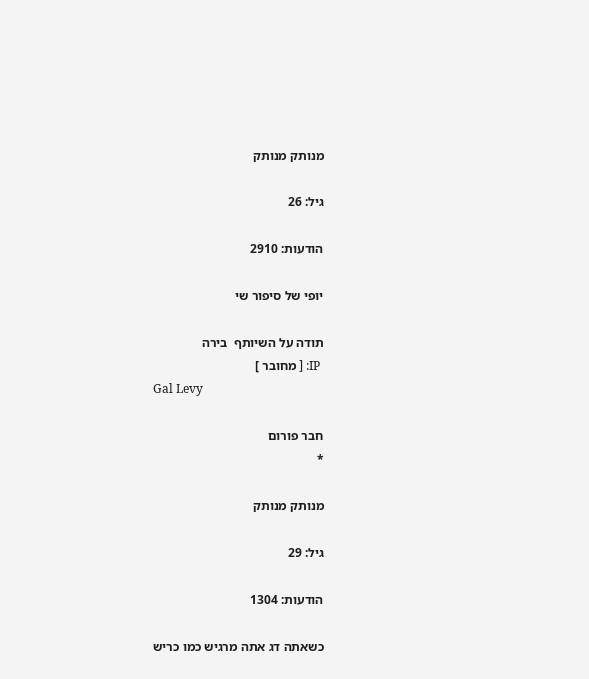מנותק מנותק

גיל: 26

הודעות: 2910

יופי של סיפור שי

תודה על השיותף  בירה
 IP: [ מחובר ]
Gal Levy

חבר פורום
*

מנותק מנותק

גיל: 29

הודעות: 1304

כשאתה דג אתה מרגיש כמו כריש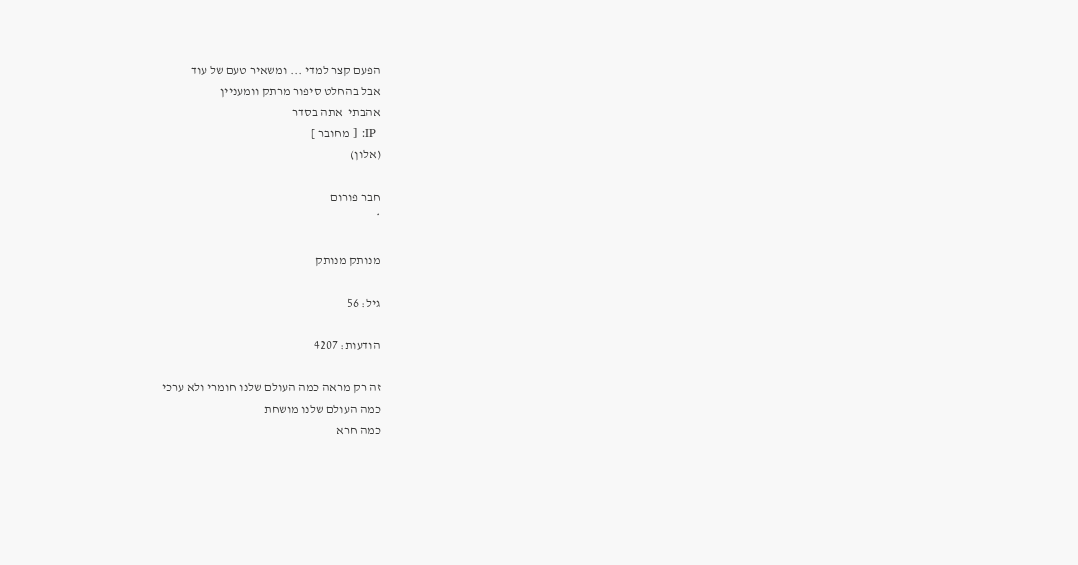הפעם קצר למדי ... ומשאיר טעם של עוד
אבל בהחלט סיפור מרתק וומעניין
אהבתי  אתה בסדר
 IP: [ מחובר ]
(אלון)

חבר פורום
*

מנותק מנותק

גיל: 56

הודעות: 4207

זה רק מראה כמה העולם שלנו חומרי ולא ערכי
כמה העולם שלנו מושחת
כמה חרא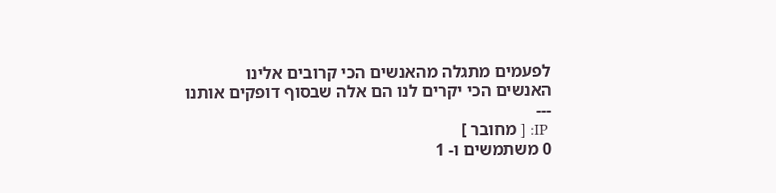לפעמים מתגלה מהאנשים הכי קרובים אלינו
האנשים הכי יקרים לנו הם אלה שבסוף דופקים אותנו
---
 IP: [ מחובר ]
0 משתמשים ו- 1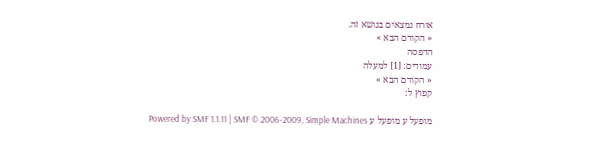אורח נמצאים בנושא זה.
« הקודם הבא »
הדפסה
עמודים: [1] למעלה
« הקודם הבא »
קפוץ ל:

מופעל ע מופעל ע Powered by SMF 1.1.11 | SMF © 2006-2009, Simple Machines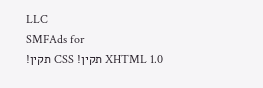LLC
SMFAds for
XHTML 1.0 תקין! CSS תקין!